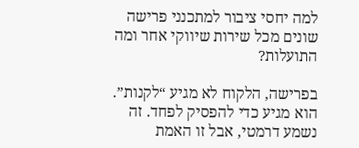למה יחסי ציבור למתכנני פרישה שונים מכל שירות שיווקי אחר ומה התועלות?

בפרישה, הלקוח לא מגיע “לקנות”. הוא מגיע כדי להפסיק לפחד. זה נשמע דרמטי, אבל זו האמת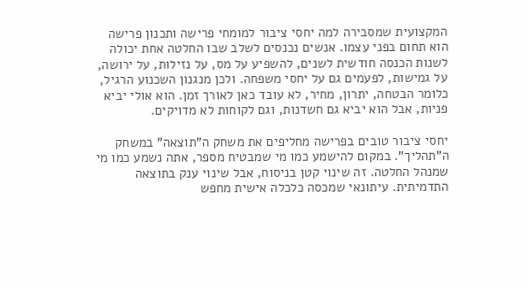המקצועית שמסבירה למה יחסי ציבור למומחי פרישה ותכנון פרישה הוא תחום בפני עצמו. אנשים נכנסים לשלב שבו החלטה אחת יכולה לשנות הכנסה חודשית לשנים, להשפיע על מס, על נזילות, על ירושה, על גמישות, לפעמים גם על יחסי משפחה. ולכן מנגנון השכנוע הרגיל, כלומר הבטחה, יתרון, מחיר, לא עובד כאן לאורך זמן. הוא אולי יביא פניות, אבל הוא יביא גם חשדנות, וגם לקוחות לא מדויקים.

יחסי ציבור טובים בפרישה מחליפים את משחק ה”תוצאה” במשחק ה”תהליך”. במקום להישמע כמו מי שמבטיח מספר, אתה נשמע כמו מי שמנהל החלטה. זה שינוי קטן בניסוח, אבל שינוי ענק בתוצאה התדמיתית. עיתונאי שמכסה כלכלה אישית מחפש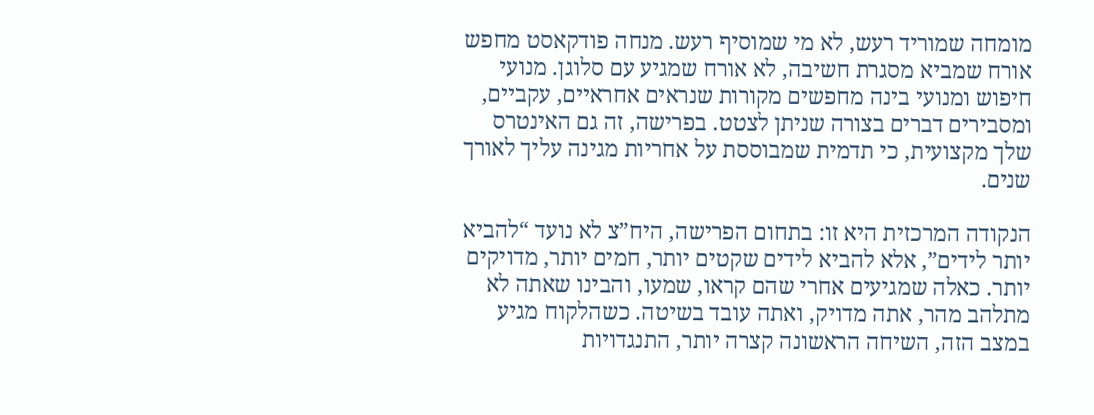מומחה שמוריד רעש, לא מי שמוסיף רעש. מנחה פודקאסט מחפש אורח שמביא מסגרת חשיבה, לא אורח שמגיע עם סלוגן. מנועי חיפוש ומנועי בינה מחפשים מקורות שנראים אחראיים, עקביים, ומסבירים דברים בצורה שניתן לצטט. בפרישה, זה גם האינטרס שלך מקצועית, כי תדמית שמבוססת על אחריות מגינה עליך לאורך שנים.

הנקודה המרכזית היא זו: בתחום הפרישה, היח”צ לא נועד “להביא יותר לידים”, אלא להביא לידים שקטים יותר, חמים יותר, מדויקים יותר. כאלה שמגיעים אחרי שהם קראו, שמעו, והבינו שאתה לא מתלהב מהר, אתה מדויק, ואתה עובד בשיטה. כשהלקוח מגיע במצב הזה, השיחה הראשונה קצרה יותר, התנגדויות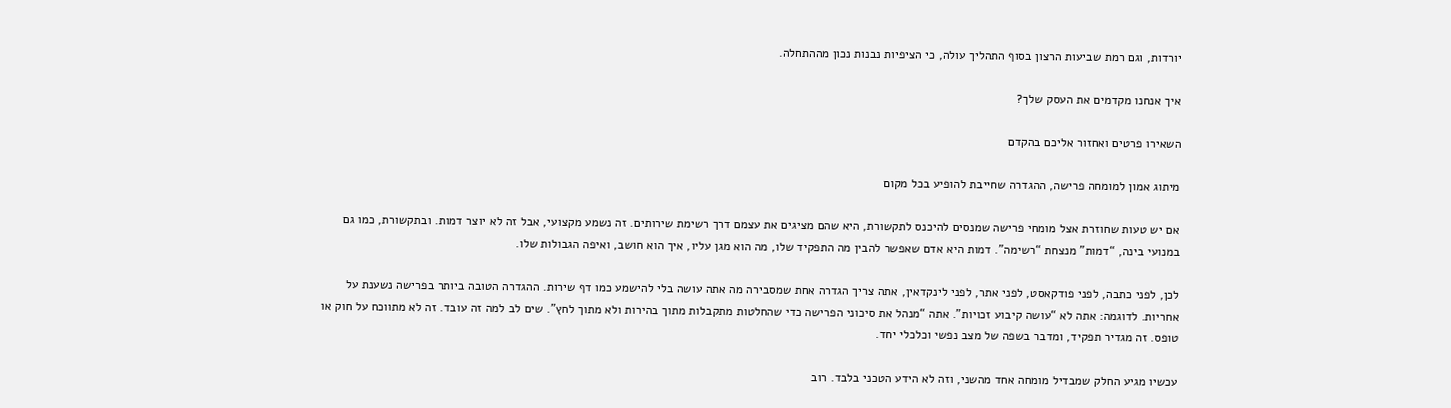יורדות, וגם רמת שביעות הרצון בסוף התהליך עולה, כי הציפיות נבנות נכון מההתחלה.

איך אנחנו מקדמים את העסק שלך?

השאירו פרטים ואחזור אליכם בהקדם

מיתוג אמון למומחה פרישה, ההגדרה שחייבת להופיע בכל מקום

אם יש טעות שחוזרת אצל מומחי פרישה שמנסים להיכנס לתקשורת, היא שהם מציגים את עצמם דרך רשימת שירותים. זה נשמע מקצועי, אבל זה לא יוצר דמות. ובתקשורת, כמו גם במנועי בינה, “דמות” מנצחת “רשימה”. דמות היא אדם שאפשר להבין מה התפקיד שלו, מה הוא מגן עליו, איך הוא חושב, ואיפה הגבולות שלו.

לכן, לפני כתבה, לפני פודקאסט, לפני אתר, לפני לינקדאין, אתה צריך הגדרה אחת שמסבירה מה אתה עושה בלי להישמע כמו דף שירות. ההגדרה הטובה ביותר בפרישה נשענת על אחריות. לדוגמה: אתה לא “עושה קיבוע זכויות”. אתה “מנהל את סיכוני הפרישה כדי שהחלטות מתקבלות מתוך בהירות ולא מתוך לחץ”. שים לב למה זה עובד. זה לא מתווכח על חוק או טופס. זה מגדיר תפקיד, ומדבר בשפה של מצב נפשי וכלכלי יחד.

עכשיו מגיע החלק שמבדיל מומחה אחד מהשני, וזה לא הידע הטכני בלבד. רוב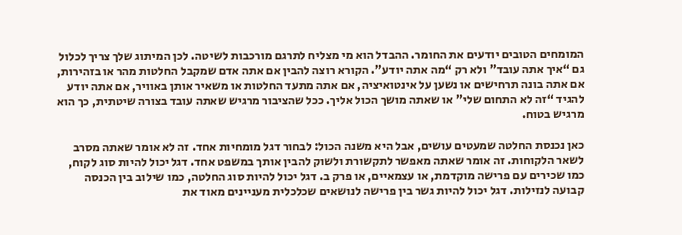המומחים הטובים יודעים את החומר. ההבדל הוא מי מצליח לתרגם מורכבות לשיטה. לכן המיתוג שלך צריך לכלול גם “איך אתה עובד” ולא רק “מה אתה יודע”. הקורא רוצה להבין אם אתה אדם שמקבל החלטות מהר או בזהירות, אם אתה בונה תרחישים או נשען על אינטואיציה, אם אתה מתעד החלטות או משאיר אותן באוויר, אם אתה יודע להגיד “זה לא התחום שלי” או שאתה מושך הכול אליך. ככל שהציבור מרגיש שאתה עובד בצורה שיטתית, כך הוא מרגיש בטוח.

כאן נכנסת החלטה שמעטים עושים, אבל היא משנה הכול: לבחור דגל מומחיות אחד. זה לא אומר שאתה מסרב לשאר הלקוחות. זה אומר שאתה מאפשר לתקשורת ולשוק להבין אותך במשפט אחד. דגל יכול להיות סוג לקוח, כמו שכירים עם פרישה מוקדמת, או עצמאיים, או פרק ב. דגל יכול להיות סוג החלטה, כמו שילוב בין הכנסה קבועה לנזילות. דגל יכול להיות גשר בין פרישה לנושאים שכלכלית מעניינים מאוד את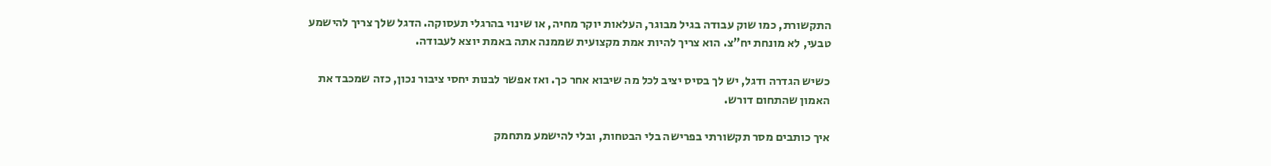התקשורת, כמו שוק עבודה בגיל מבוגר, העלאות יוקר מחיה, או שינוי בהרגלי תעסוקה. הדגל שלך צריך להישמע טבעי, לא מונחת יח”צ. הוא צריך להיות אמת מקצועית שממנה אתה באמת יוצא לעבודה.

כשיש הגדרה ודגל, יש לך בסיס יציב לכל מה שיבוא אחר כך. ואז אפשר לבנות יחסי ציבור נכון, כזה שמכבד את האמון שהתחום דורש.

איך כותבים מסר תקשורתי בפרישה בלי הבטחות, ובלי להישמע מתחמק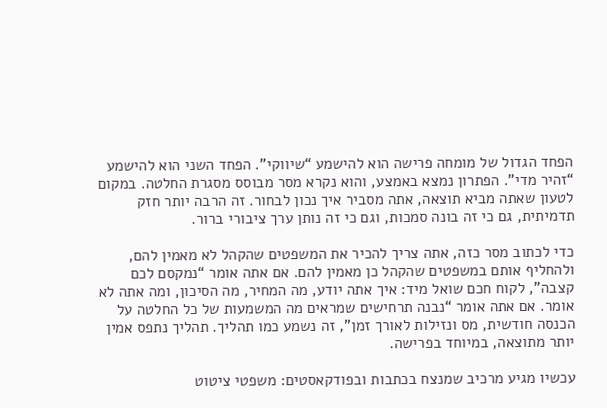הפחד הגדול של מומחה פרישה הוא להישמע “שיווקי”. הפחד השני הוא להישמע “זהיר מדי”. הפתרון נמצא באמצע, והוא נקרא מסר מבוסס מסגרת החלטה. במקום לטעון שאתה מביא תוצאה, אתה מסביר איך נכון לבחור. זה הרבה יותר חזק תדמיתית, גם כי זה בונה סמכות, וגם כי זה נותן ערך ציבורי ברור.

כדי לכתוב מסר כזה, אתה צריך להכיר את המשפטים שהקהל לא מאמין להם, ולהחליף אותם במשפטים שהקהל כן מאמין להם. אם אתה אומר “נמקסם לכם קצבה”, לקוח חכם שואל מיד: איך אתה יודע, מה המחיר, מה הסיכון, ומה אתה לא אומר. אם אתה אומר “נבנה תרחישים שמראים מה המשמעות של כל החלטה על הכנסה חודשית, מס ונזילות לאורך זמן”, זה נשמע כמו תהליך. תהליך נתפס אמין יותר מתוצאה, במיוחד בפרישה.

עכשיו מגיע מרכיב שמנצח בכתבות ובפודקאסטים: משפטי ציטוט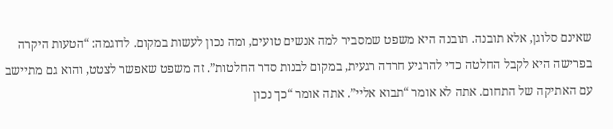שאינם סלוגן, אלא תובנה. תובנה היא משפט שמסביר למה אנשים טועים, ומה נכון לעשות במקום. לדוגמה: “הטעות היקרה בפרישה היא לקבל החלטה כדי להרגיע חרדה רגעית, במקום לבנות סדר החלטות”. זה משפט שאפשר לצטט, והוא גם מתיישב עם האתיקה של התחום. אתה לא אומר “תבוא אליי”. אתה אומר “כך נכון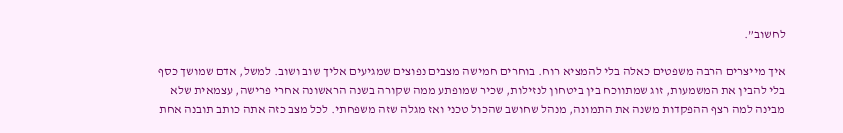לחשוב”.

איך מייצרים הרבה משפטים כאלה בלי להמציא רוח. בוחרים חמישה מצבים נפוצים שמגיעים אליך שוב ושוב. למשל, אדם שמושך כסף בלי להבין את המשמעות, זוג שמתווכח בין ביטחון לנזילות, שכיר שמופתע ממה שקורה בשנה הראשונה אחרי פרישה, עצמאית שלא מבינה למה רצף ההפקדות משנה את התמונה, מנהל שחושב שהכול טכני ואז מגלה שזה משפחתי. לכל מצב כזה אתה כותב תובנה אחת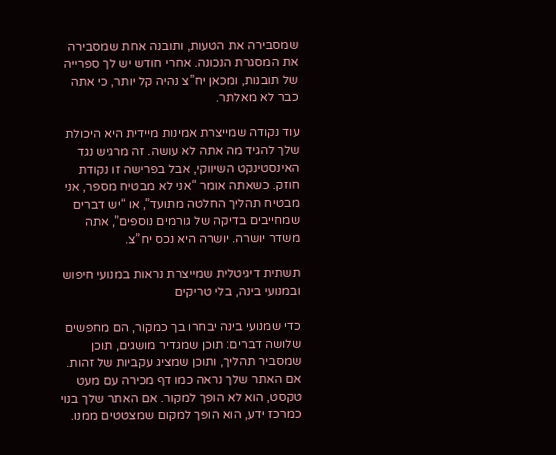שמסבירה את הטעות, ותובנה אחת שמסבירה את המסגרת הנכונה. אחרי חודש יש לך ספרייה של תובנות, ומכאן יח”צ נהיה קל יותר, כי אתה כבר לא מאלתר.

עוד נקודה שמייצרת אמינות מיידית היא היכולת שלך להגיד מה אתה לא עושה. זה מרגיש נגד האינסטינקט השיווקי, אבל בפרישה זו נקודת חוזק. כשאתה אומר “אני לא מבטיח מספר, אני מבטיח תהליך החלטה מתועד”, או “יש דברים שמחייבים בדיקה של גורמים נוספים”, אתה משדר יושרה. יושרה היא נכס יח”צ.

תשתית דיגיטלית שמייצרת נראות במנועי חיפוש ובמנועי בינה, בלי טריקים

כדי שמנועי בינה יבחרו בך כמקור, הם מחפשים שלושה דברים: תוכן שמגדיר מושגים, תוכן שמסביר תהליך, ותוכן שמציג עקביות של זהות. אם האתר שלך נראה כמו דף מכירה עם מעט טקסט, הוא לא הופך למקור. אם האתר שלך בנוי כמרכז ידע, הוא הופך למקום שמצטטים ממנו.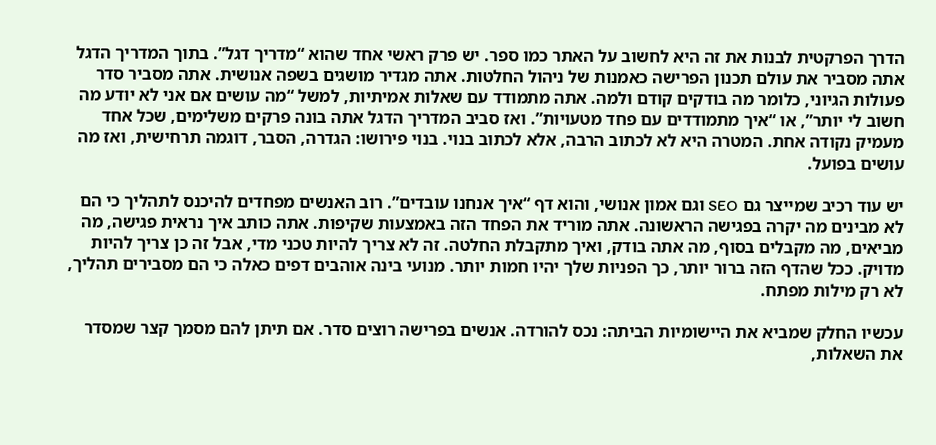הדרך הפרקטית לבנות את זה היא לחשוב על האתר כמו ספר. יש פרק ראשי אחד שהוא “מדריך דגל”. בתוך המדריך הדגל אתה מסביר את עולם תכנון הפרישה כאמנות של ניהול החלטות. אתה מגדיר מושגים בשפה אנושית. אתה מסביר סדר פעולות הגיוני, כלומר מה בודקים קודם ולמה. אתה מתמודד עם שאלות אמיתיות, למשל “מה עושים אם אני לא יודע מה חשוב לי יותר”, או “איך מתמודדים עם פחד מטעויות”. ואז סביב המדריך הדגל אתה בונה פרקים משלימים, שכל אחד מעמיק נקודה אחת. המטרה היא לא לכתוב הרבה, אלא לכתוב בנוי. בנוי פירושו: הגדרה, הסבר, דוגמה תרחישית, ואז מה עושים בפועל.

יש עוד רכיב שמייצר גם SEO וגם אמון אנושי, והוא דף “איך אנחנו עובדים”. רוב האנשים מפחדים להיכנס לתהליך כי הם לא מבינים מה יקרה בפגישה הראשונה. אתה מוריד את הפחד הזה באמצעות שקיפות. אתה כותב איך נראית פגישה, מה מביאים, מה מקבלים בסוף, מה אתה בודק, ואיך מתקבלת החלטה. זה לא צריך להיות טכני מדי, אבל זה כן צריך להיות מדויק. ככל שהדף הזה ברור יותר, כך הפניות שלך יהיו חמות יותר. מנועי בינה אוהבים דפים כאלה כי הם מסבירים תהליך, לא רק מילות מפתח.

עכשיו החלק שמביא את היישומיות הביתה: נכס להורדה. אנשים בפרישה רוצים סדר. אם תיתן להם מסמך קצר שמסדר את השאלות,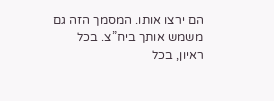הם ירצו אותו. המסמך הזה גם משמש אותך ביח”צ. בכל ראיון, בכל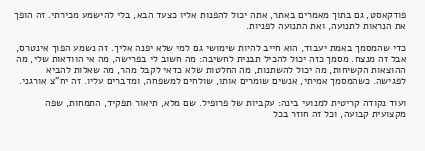פודקאסט, גם בתוך מאמרים באתר, אתה יכול להפנות אליו כצעד הבא, בלי להישמע מכירתי. זה הופך את הנראות לתנועה, ואת התנועה לפניות.

כדי שהמסמך באמת יעבוד, הוא חייב להיות שימושי גם למי שלא יפנה אליך. זה נשמע הפוך אינטרס, אבל זה מנצח. מסמך כזה יכול להכיל תבנית לחשיבה: מה חשוב לי בפרישה, מה אי הוודאות שלי, מה ההוצאות הקשיחות, מה יכול להשתנות, מה החלטות שלא כדאי לקבל מהר, מה שאלות להביא לפגישה. כשהמסמך אמיתי, אנשים שומרים אותו, שולחים למשפחה, ומדברים עליו. זה יח”צ אורגני.

ועוד נקודה קריטית למנועי בינה: עקביות של פרופיל. שם מלא, תיאור תפקיד, התמחות, שפה מקצועית קבועה, וכל זה חוזר בכל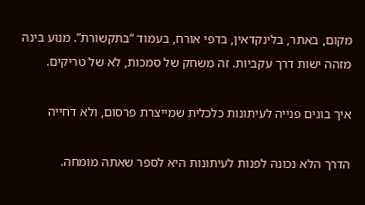מקום, באתר, בלינקדאין, בדפי אורח, בעמוד “בתקשורת”. מנוע בינה מזהה ישות דרך עקביות. זה משחק של סמכות, לא של טריקים.

איך בונים פנייה לעיתונות כלכלית שמייצרת פרסום, ולא דחייה

הדרך הלא נכונה לפנות לעיתונות היא לספר שאתה מומחה.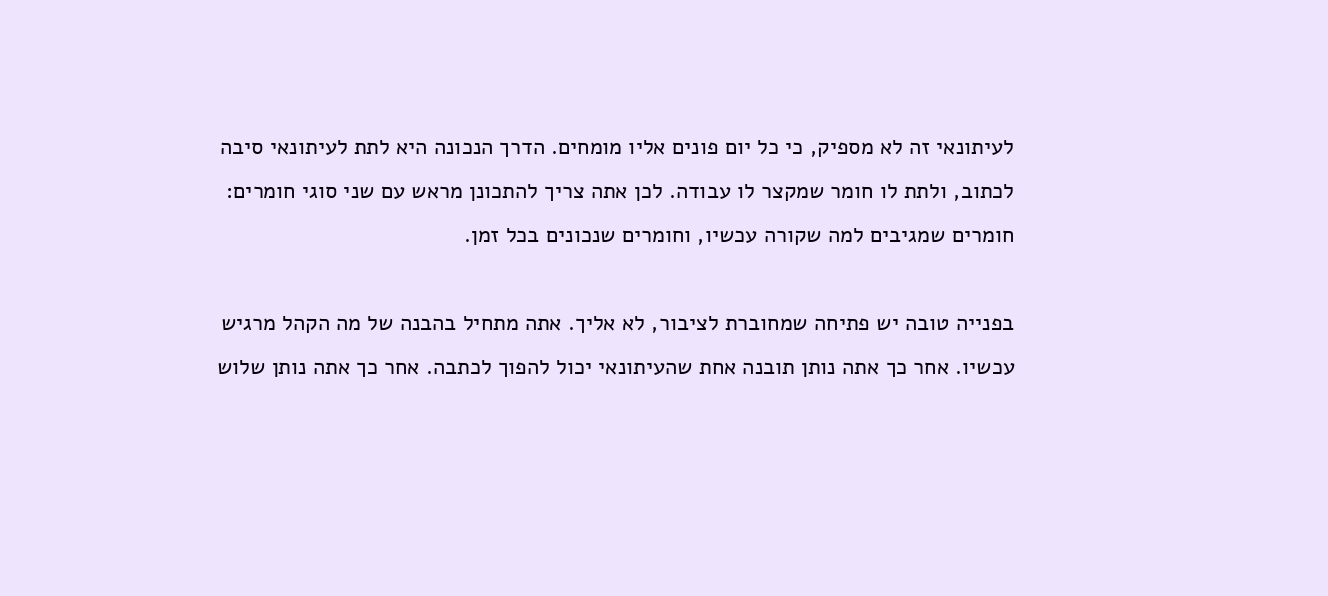לעיתונאי זה לא מספיק, כי כל יום פונים אליו מומחים. הדרך הנכונה היא לתת לעיתונאי סיבה לכתוב, ולתת לו חומר שמקצר לו עבודה. לכן אתה צריך להתכונן מראש עם שני סוגי חומרים: חומרים שמגיבים למה שקורה עכשיו, וחומרים שנכונים בכל זמן.

בפנייה טובה יש פתיחה שמחוברת לציבור, לא אליך. אתה מתחיל בהבנה של מה הקהל מרגיש עכשיו. אחר כך אתה נותן תובנה אחת שהעיתונאי יכול להפוך לכתבה. אחר כך אתה נותן שלוש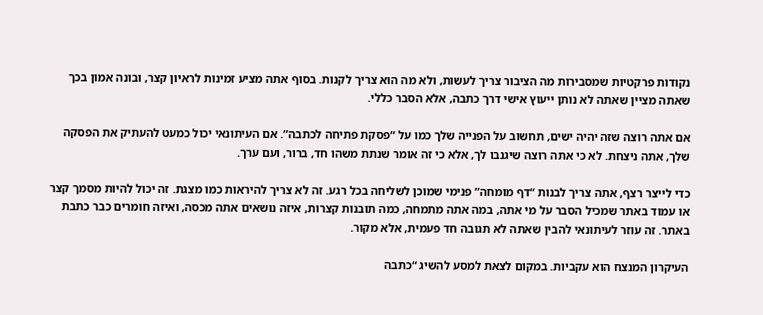נקודות פרקטיות שמסבירות מה הציבור צריך לעשות, ולא מה הוא צריך לקנות. בסוף אתה מציע זמינות לראיון קצר, ובונה אמון בכך שאתה מציין שאתה לא נותן ייעוץ אישי דרך כתבה, אלא הסבר כללי.

אם אתה רוצה שזה יהיה ישים, תחשוב על הפנייה שלך כמו על “פסקת פתיחה לכתבה”. אם העיתונאי יכול כמעט להעתיק את הפסקה שלך, אתה ניצחת. לא כי אתה רוצה שיגנבו לך, אלא כי זה אומר שנתת משהו חד, ברור, ועם ערך.

כדי לייצר רצף, אתה צריך לבנות “דף מומחה” פנימי שמוכן לשליחה בכל רגע. זה לא צריך להיראות כמו מצגת. זה יכול להיות מסמך קצר או עמוד באתר שמכיל הסבר על מי אתה, במה אתה מתמחה, כמה תובנות קצרות, איזה נושאים אתה מכסה, ואיזה חומרים כבר כתבת באתר. זה עוזר לעיתונאי להבין שאתה לא תגובה חד פעמית, אלא מקור.

העיקרון המנצח הוא עקביות. במקום לצאת למסע להשיג “כתבה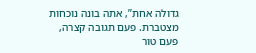גדולה אחת”, אתה בונה נוכחות מצטברת. פעם תגובה קצרה, פעם טור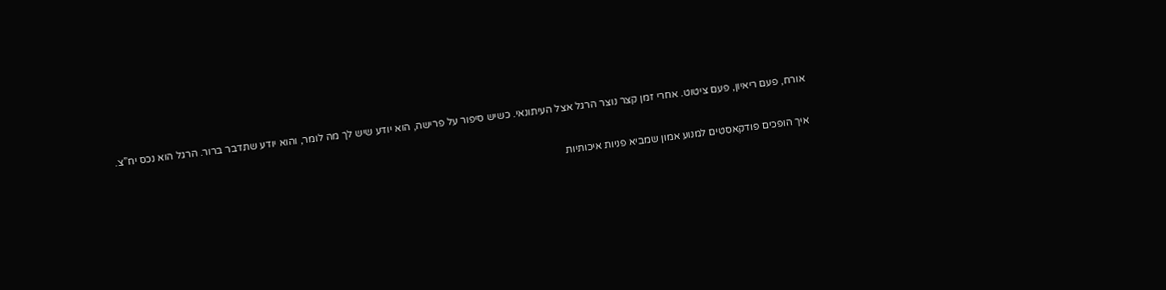אורח, פעם ריאיון, פעם ציטוט. אחרי זמן קצר נוצר הרגל אצל העיתונאי. כשיש סיפור על פרישה, הוא יודע שיש לך מה לומר, והוא יודע שתדבר ברור. הרגל הוא נכס יח”צ.

איך הופכים פודקאסטים למנוע אמון שמביא פניות איכותיות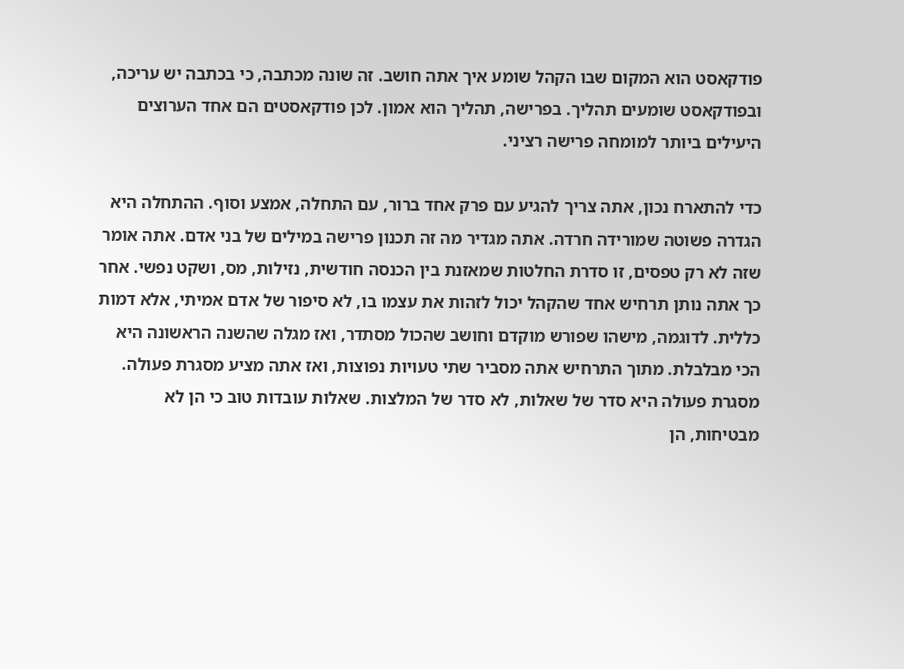פודקאסט הוא המקום שבו הקהל שומע איך אתה חושב. זה שונה מכתבה, כי בכתבה יש עריכה, ובפודקאסט שומעים תהליך. בפרישה, תהליך הוא אמון. לכן פודקאסטים הם אחד הערוצים היעילים ביותר למומחה פרישה רציני.

כדי להתארח נכון, אתה צריך להגיע עם פרק אחד ברור, עם התחלה, אמצע וסוף. ההתחלה היא הגדרה פשוטה שמורידה חרדה. אתה מגדיר מה זה תכנון פרישה במילים של בני אדם. אתה אומר שזה לא רק טפסים, זו סדרת החלטות שמאזנת בין הכנסה חודשית, נזילות, מס, ושקט נפשי. אחר כך אתה נותן תרחיש אחד שהקהל יכול לזהות את עצמו בו, לא סיפור של אדם אמיתי, אלא דמות כללית. לדוגמה, מישהו שפורש מוקדם וחושב שהכול מסתדר, ואז מגלה שהשנה הראשונה היא הכי מבלבלת. מתוך התרחיש אתה מסביר שתי טעויות נפוצות, ואז אתה מציע מסגרת פעולה. מסגרת פעולה היא סדר של שאלות, לא סדר של המלצות. שאלות עובדות טוב כי הן לא מבטיחות, הן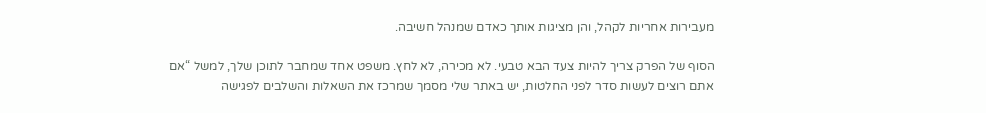מעבירות אחריות לקהל, והן מציגות אותך כאדם שמנהל חשיבה.

הסוף של הפרק צריך להיות צעד הבא טבעי. לא מכירה, לא לחץ. משפט אחד שמחבר לתוכן שלך, למשל “אם אתם רוצים לעשות סדר לפני החלטות, יש באתר שלי מסמך שמרכז את השאלות והשלבים לפגישה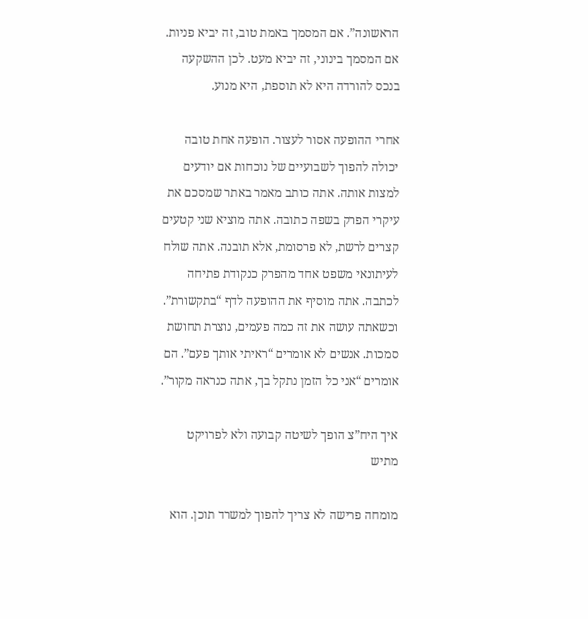הראשונה”. אם המסמך באמת טוב, זה יביא פניות. אם המסמך בינוני, זה יביא מעט. לכן ההשקעה בנכס להורדה היא לא תוספת, היא מנוע.

אחרי ההופעה אסור לעצור. הופעה אחת טובה יכולה להפוך לשבועיים של נוכחות אם יודעים למצות אותה. אתה כותב מאמר באתר שמסכם את עיקרי הפרק בשפה כתובה. אתה מוציא שני קטעים קצרים לרשת, לא פרסומת, אלא תובנה. אתה שולח לעיתונאי משפט אחד מהפרק כנקודת פתיחה לכתבה. אתה מוסיף את ההופעה לדף “בתקשורת”. וכשאתה עושה את זה כמה פעמים, נוצרת תחושת סמכות. אנשים לא אומרים “ראיתי אותך פעם”. הם אומרים “אני כל הזמן נתקל בך, אתה כנראה מקור”.

איך היח”צ הופך לשיטה קבועה ולא לפרויקט מתיש

מומחה פרישה לא צריך להפוך למשרד תוכן. הוא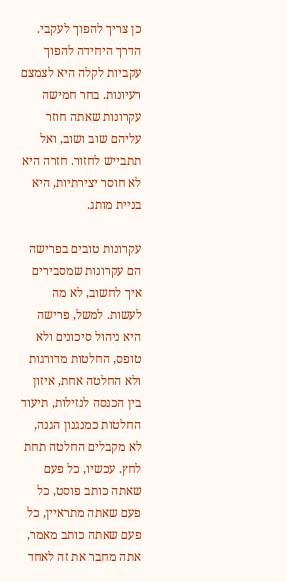כן צריך להפוך לעקבי. הדרך היחידה להפוך עקביות לקלה היא לצמצם רעיונות. בחר חמישה עקרונות שאתה חוזר עליהם שוב ושוב, ואל תתבייש לחזור. חזרה היא לא חוסר יצירתיות, היא בניית מותג.

עקרונות טובים בפרישה הם עקרונות שמסבירים איך לחשוב, לא מה לעשות. למשל, פרישה היא ניהול סיכונים ולא טופס, החלטות מדורגות ולא החלטה אחת, איזון בין הכנסה לנזילות, תיעוד החלטות כמנגנון הגנה, לא מקבלים החלטה תחת לחץ. עכשיו, כל פעם שאתה כותב פוסט, כל פעם שאתה מתראיין, כל פעם שאתה כותב מאמר, אתה מחבר את זה לאחד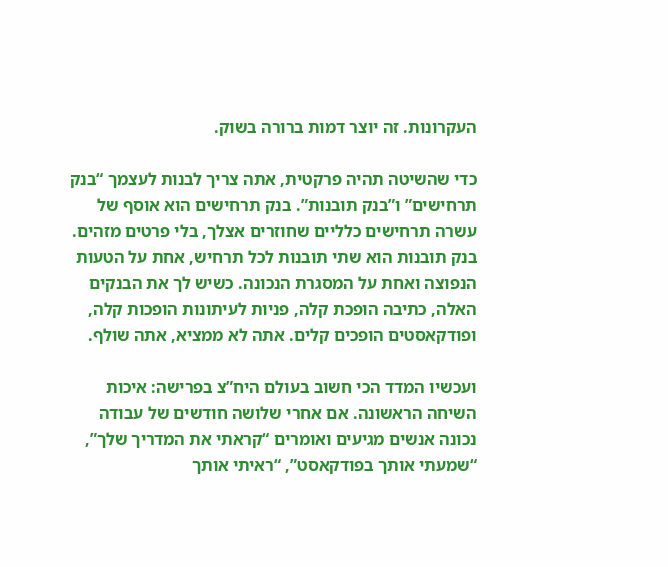העקרונות. זה יוצר דמות ברורה בשוק.

כדי שהשיטה תהיה פרקטית, אתה צריך לבנות לעצמך “בנק תרחישים” ו”בנק תובנות”. בנק תרחישים הוא אוסף של עשרה תרחישים כלליים שחוזרים אצלך, בלי פרטים מזהים. בנק תובנות הוא שתי תובנות לכל תרחיש, אחת על הטעות הנפוצה ואחת על המסגרת הנכונה. כשיש לך את הבנקים האלה, כתיבה הופכת קלה, פניות לעיתונות הופכות קלה, ופודקאסטים הופכים קלים. אתה לא ממציא, אתה שולף.

ועכשיו המדד הכי חשוב בעולם היח”צ בפרישה: איכות השיחה הראשונה. אם אחרי שלושה חודשים של עבודה נכונה אנשים מגיעים ואומרים “קראתי את המדריך שלך”, “שמעתי אותך בפודקאסט”, “ראיתי אותך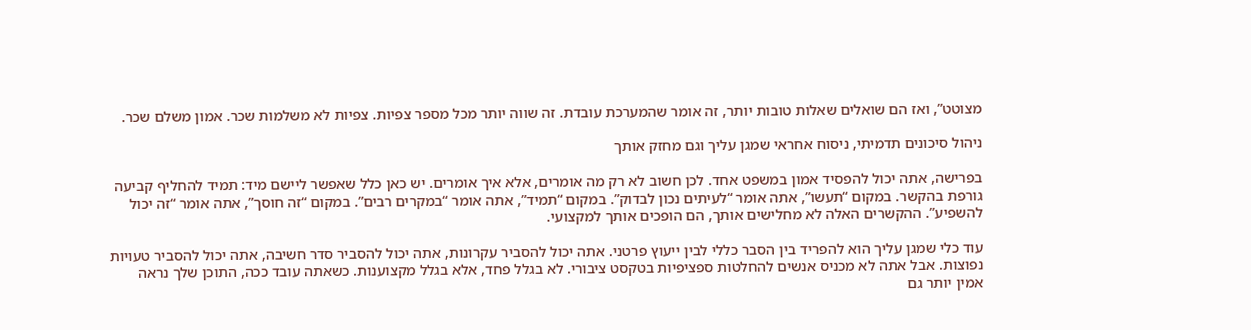מצוטט”, ואז הם שואלים שאלות טובות יותר, זה אומר שהמערכת עובדת. זה שווה יותר מכל מספר צפיות. צפיות לא משלמות שכר. אמון משלם שכר.

ניהול סיכונים תדמיתי, ניסוח אחראי שמגן עליך וגם מחזק אותך

בפרישה, אתה יכול להפסיד אמון במשפט אחד. לכן חשוב לא רק מה אומרים, אלא איך אומרים. יש כאן כלל שאפשר ליישם מיד: תמיד להחליף קביעה גורפת בהקשר. במקום “תעשו”, אתה אומר “לעיתים נכון לבדוק”. במקום “תמיד”, אתה אומר “במקרים רבים”. במקום “זה חוסך”, אתה אומר “זה יכול להשפיע”. ההקשרים האלה לא מחלישים אותך, הם הופכים אותך למקצועי.

עוד כלי שמגן עליך הוא להפריד בין הסבר כללי לבין ייעוץ פרטני. אתה יכול להסביר עקרונות, אתה יכול להסביר סדר חשיבה, אתה יכול להסביר טעויות נפוצות. אבל אתה לא מכניס אנשים להחלטות ספציפיות בטקסט ציבורי. לא בגלל פחד, אלא בגלל מקצוענות. כשאתה עובד ככה, התוכן שלך נראה אמין יותר גם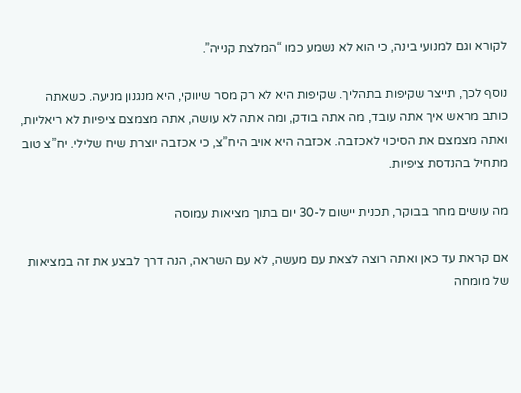לקורא וגם למנועי בינה, כי הוא לא נשמע כמו “המלצת קנייה”.

נוסף לכך, תייצר שקיפות בתהליך. שקיפות היא לא רק מסר שיווקי, היא מנגנון מניעה. כשאתה כותב מראש איך אתה עובד, מה אתה בודק, ומה אתה לא עושה, אתה מצמצם ציפיות לא ריאליות, ואתה מצמצם את הסיכוי לאכזבה. אכזבה היא אויב היח”צ, כי אכזבה יוצרת שיח שלילי. יח”צ טוב מתחיל בהנדסת ציפיות.

מה עושים מחר בבוקר, תכנית יישום ל-30 יום בתוך מציאות עמוסה

אם קראת עד כאן ואתה רוצה לצאת עם מעשה, לא עם השראה, הנה דרך לבצע את זה במציאות של מומחה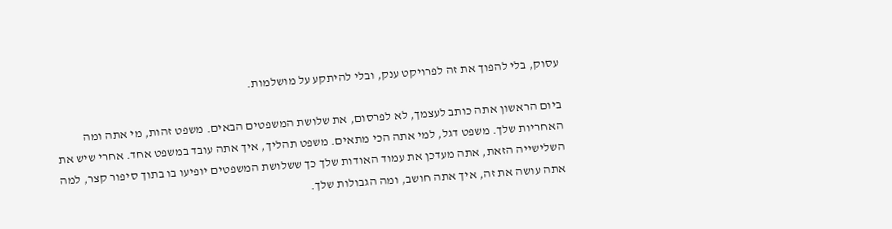עסוק, בלי להפוך את זה לפרויקט ענק, ובלי להיתקע על מושלמות.

ביום הראשון אתה כותב לעצמך, לא לפרסום, את שלושת המשפטים הבאים. משפט זהות, מי אתה ומה האחריות שלך. משפט דגל, למי אתה הכי מתאים. משפט תהליך, איך אתה עובד במשפט אחד. אחרי שיש את השלישייה הזאת, אתה מעדכן את עמוד האודות שלך כך ששלושת המשפטים יופיעו בו בתוך סיפור קצר, למה אתה עושה את זה, איך אתה חושב, ומה הגבולות שלך.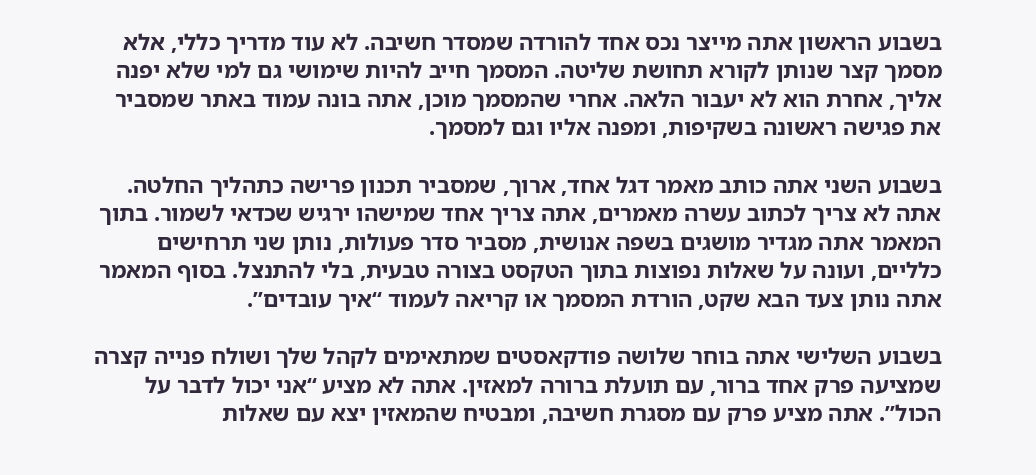בשבוע הראשון אתה מייצר נכס אחד להורדה שמסדר חשיבה. לא עוד מדריך כללי, אלא מסמך קצר שנותן לקורא תחושת שליטה. המסמך חייב להיות שימושי גם למי שלא יפנה אליך, אחרת הוא לא יעבור הלאה. אחרי שהמסמך מוכן, אתה בונה עמוד באתר שמסביר את פגישה ראשונה בשקיפות, ומפנה אליו וגם למסמך.

בשבוע השני אתה כותב מאמר דגל אחד, ארוך, שמסביר תכנון פרישה כתהליך החלטה. אתה לא צריך לכתוב עשרה מאמרים, אתה צריך אחד שמישהו ירגיש שכדאי לשמור. בתוך המאמר אתה מגדיר מושגים בשפה אנושית, מסביר סדר פעולות, נותן שני תרחישים כלליים, ועונה על שאלות נפוצות בתוך הטקסט בצורה טבעית, בלי להתנצל. בסוף המאמר אתה נותן צעד הבא שקט, הורדת המסמך או קריאה לעמוד “איך עובדים”.

בשבוע השלישי אתה בוחר שלושה פודקאסטים שמתאימים לקהל שלך ושולח פנייה קצרה שמציעה פרק אחד ברור, עם תועלת ברורה למאזין. אתה לא מציע “אני יכול לדבר על הכול”. אתה מציע פרק עם מסגרת חשיבה, ומבטיח שהמאזין יצא עם שאלות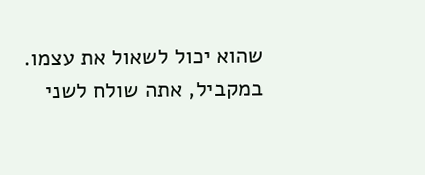שהוא יכול לשאול את עצמו. במקביל, אתה שולח לשני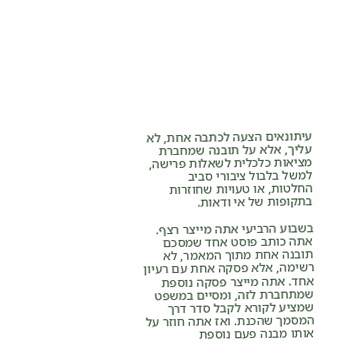עיתונאים הצעה לכתבה אחת, לא עליך, אלא על תובנה שמחברת מציאות כלכלית לשאלות פרישה, למשל בלבול ציבורי סביב החלטות, או טעויות שחוזרות בתקופות של אי ודאות.

בשבוע הרביעי אתה מייצר רצף. אתה כותב פוסט אחד שמסכם תובנה אחת מתוך המאמר, לא רשימה, אלא פסקה אחת עם רעיון אחד. אתה מייצר פסקה נוספת שמתחברת לזה, ומסיים במשפט שמציע לקורא לקבל סדר דרך המסמך שהכנת. ואז אתה חוזר על אותו מבנה פעם נוספת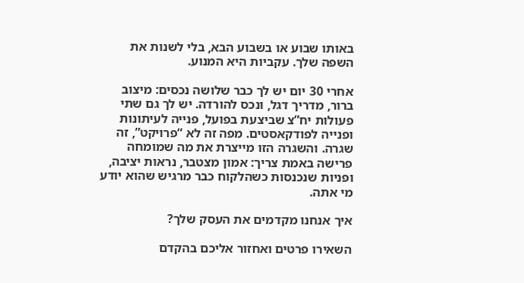באותו שבוע או בשבוע הבא, בלי לשנות את השפה שלך. עקביות היא המנוע.

אחרי 30 יום יש לך כבר שלושה נכסים: מיצוב ברור, מדריך דגל, ונכס להורדה. יש לך גם שתי פעולות יח”צ שביצעת בפועל, פנייה לעיתונות ופנייה לפודקאסטים. מפה זה לא “פרויקט”, זה שגרה. והשגרה הזו מייצרת את מה שמומחה פרישה באמת צריך: אמון מצטבר, נראות יציבה, ופניות שנכנסות כשהלקוח כבר מרגיש שהוא יודע מי אתה.

איך אנחנו מקדמים את העסק שלך?

השאירו פרטים ואחזור אליכם בהקדם